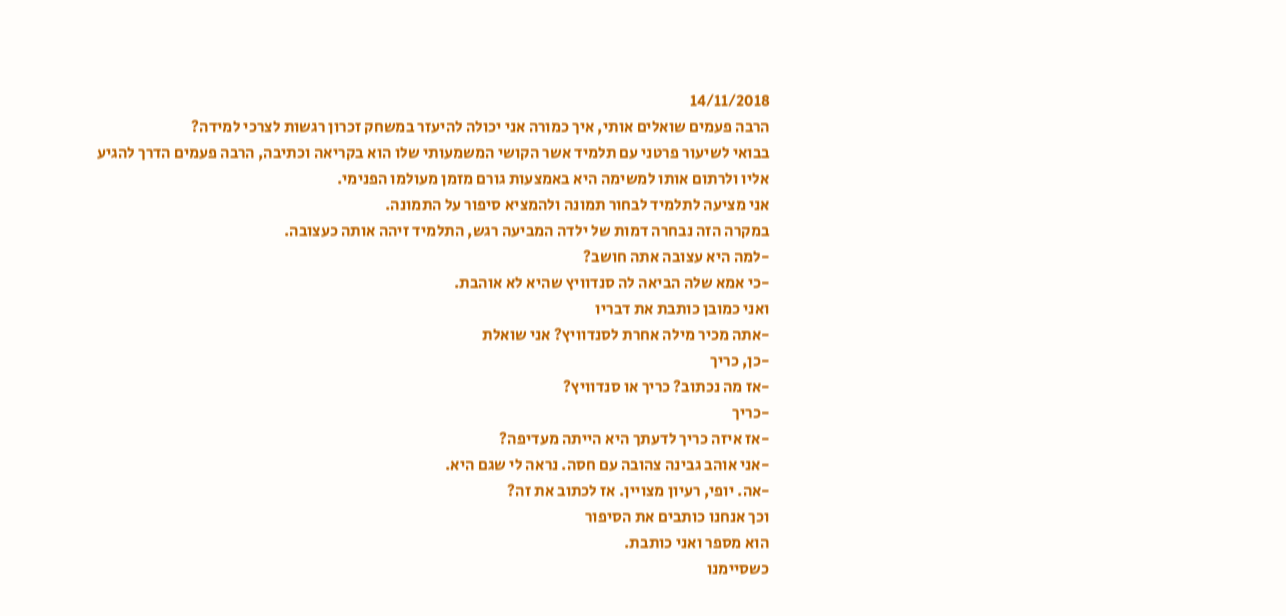14/11/2018
הרבה פעמים שואלים אותי, איך כמורה אני יכולה להיעזר במשחק זכרון רגשות לצרכי למידה?
בבואי לשיעור פרטני עם תלמיד אשר הקושי המשמעותי שלו הוא בקריאה וכתיבה, הרבה פעמים הדרך להגיע אליו ולרתום אותו למשימה היא באמצעות גורם מזמן מעולמו הפנימי.
אני מציעה לתלמיד לבחור תמונה ולהמציא סיפור על התמונה.
במקרה הזה נבחרה דמות של ילדה המביעה רגש, התלמיד זיהה אותה כעצובה.
-למה היא עצובה אתה חושב?
-כי אמא שלה הביאה לה סנדוויץ שהיא לא אוהבת.
ואני כמובן כותבת את דבריו
-אתה מכיר מילה אחרת לסנדוויץ? אני שואלת
-כן, כריך
-אז מה נכתוב? כריך או סנדוויץ?
-כריך
-אז איזה כריך לדעתך היא הייתה מעדיפה?
-אני אוהב גבינה צהובה עם חסה. נראה לי שגם היא.
-אה. יופי, רעיון מצויין. אז לכתוב את זה?
וכך אנחנו כותבים את הסיפור
הוא מספר ואני כותבת.
כשסיימנו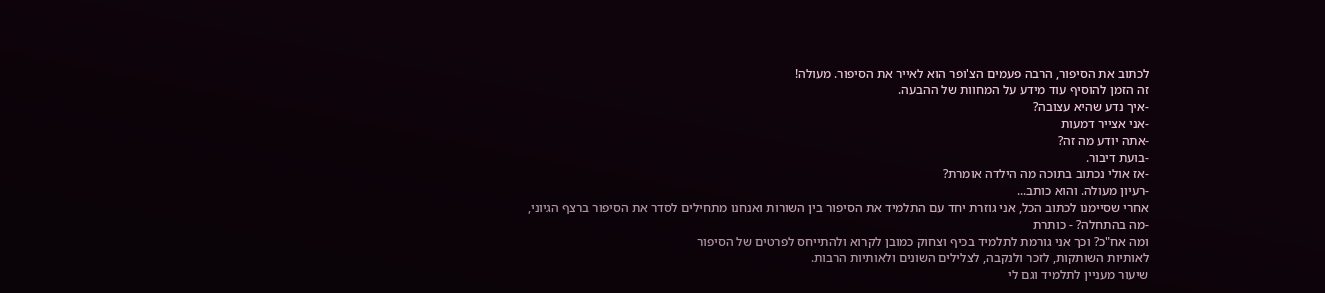לכתוב את הסיפור, הרבה פעמים הצ'ופר הוא לאייר את הסיפור. מעולה!
זה הזמן להוסיף עוד מידע על המחוות של ההבעה.
-איך נדע שהיא עצובה?
-אני אצייר דמעות
-אתה יודע מה זה?
-בועת דיבור.
-אז אולי נכתוב בתוכה מה הילדה אומרת?
-רעיון מעולה. והוא כותב...
אחרי שסיימנו לכתוב הכל, אני גוזרת יחד עם התלמיד את הסיפור בין השורות ואנחנו מתחילים לסדר את הסיפור ברצף הגיוני,
-מה בהתחלה? - כותרת
ומה אח"כ? וכך אני גורמת לתלמיד בכיף וצחוק כמובן לקרוא ולהתייחס לפרטים של הסיפור
לאותיות השותקות, לזכר ולנקבה, לצלילים השונים ולאותיות הרבות.
שיעור מעניין לתלמיד וגם לי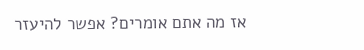אז מה אתם אומרים? אפשר להיעזר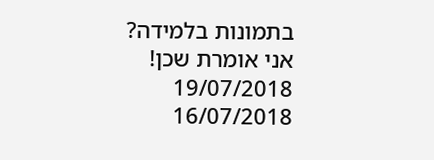בתמונות בלמידה?
אני אומרת שכן!
19/07/2018
16/07/2018